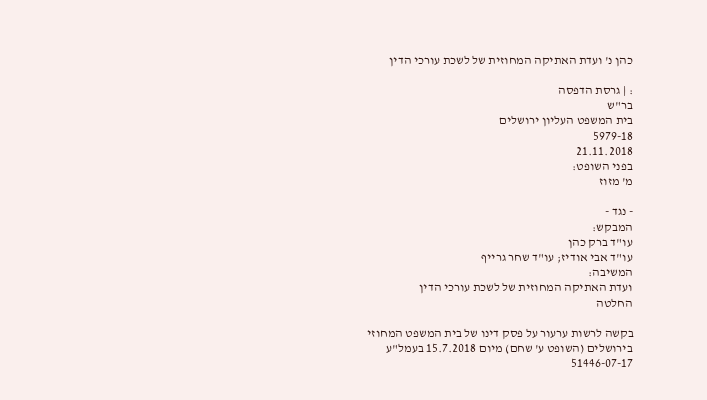כהן נ' ועדת האתיקה המחוזית של לשכת עורכי הדין

: | גרסת הדפסה
בר"ש
בית המשפט העליון ירושלים
5979-18
21.11.2018
בפני השופט:
מ' מזוז

- נגד -
המבקש:
עו"ד ברק כהן
עו"ד אבי אודיז; עו"ד שחר גרייף
המשיבה:
ועדת האתיקה המחוזית של לשכת עורכי הדין
החלטה

בקשה לרשות ערעור על פסק דינו של בית המשפט המחוזי בירושלים (השופט ע' שחם) מיום 15.7.2018 בעמל"ע 51446-07-17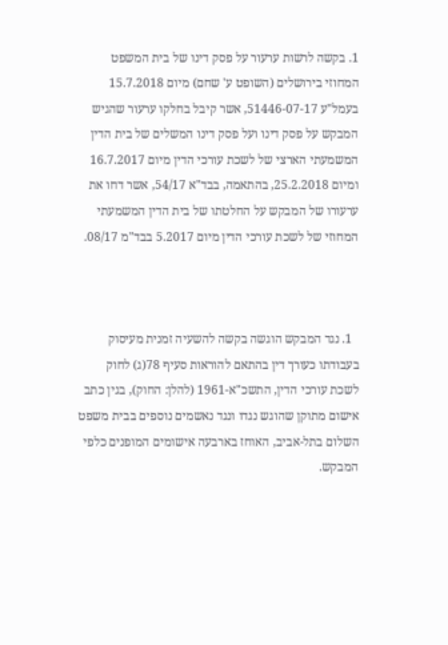1. בקשה לרשות ערעור על פסק דינו של בית המשפט המחוזי בירושלים (השופט ע' שחם) מיום 15.7.2018 בעמל"ע 51446-07-17, אשר קיבל בחלקו ערעור שהגיש המבקש על פסק דינו ועל פסק דינו המשלים של בית הדין המשמעתי הארצי של לשכת עורכי הדין מיום 16.7.2017 ומיום 25.2.2018, בהתאמה, בבד"א 54/17, אשר דחו את ערעורו של המבקש על החלטתו של בית הדין המשמעתי המחוזי של לשכת עורכי הדין מיום 5.2017 בבד"מ 08/17.



  1. נגד המבקש הוגשה בקשה להשעיה זמנית מעיסוק בעבודתו כעורך דין בהתאם להוראות סעיף 78(ג) לחוק לשכת עורכי הדין, התשכ"א-1961 (להלן: החוק), בגין כתב אישום מתוקן שהוגש נגדו ונגד נאשמים נוספים בבית משפט השלום בתל-אביב, האוחז בארבעה אישומים המופנים כלפי המבקש.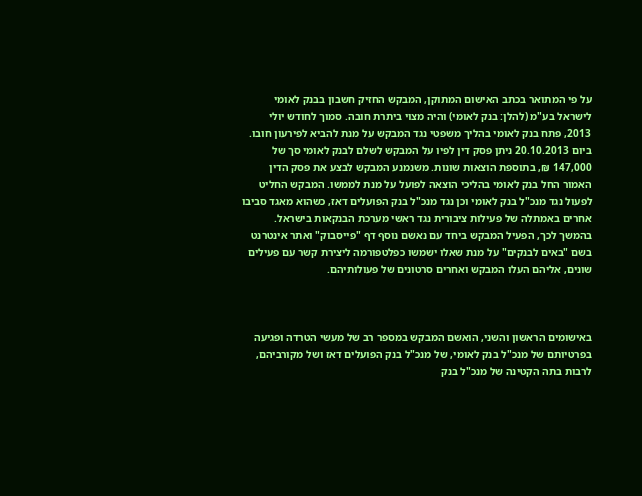על פי המתואר בכתב האישום המתוקן, המבקש החזיק חשבון בבנק לאומי לישראל בע"מ (להלן: בנק לאומי) והיה מצוי ביתרת חובה. סמוך לחודש יולי 2013, פתח בנק לאומי בהליך משפטי נגד המבקש על מנת להביא לפירעון חובו. ביום 20.10.2013 ניתן פסק דין לפיו על המבקש לשלם לבנק לאומי סך של 147,000 ₪, בתוספת הוצאות שונות. משנמנע המבקש לבצע את פסק הדין האמור החל בנק לאומי בהליכי הוצאה לפועל על מנת לממשו. המבקש החליט לפעול נגד מנכ"ל בנק לאומי וכן נגד מנכ"ל בנק הפועלים דאז, כשהוא מאגד סביבו אחרים באמתלה של פעילות ציבורית נגד ראשי מערכת הבנקאות בישראל. בהמשך לכך, הפעיל המבקש ביחד עם נאשם נוסף דף "פייסבוק" ואתר אינטרנט בשם "באים לבנקים" על מנת שאלו ישמשו כפלטפורמה ליצירת קשר עם פעילים שונים, אליהם העלו המבקש ואחרים סרטונים של פעולותיהם.



באישומים הראשון והשני, הואשם המבקש במספר רב של מעשי הטרדה ופגיעה בפרטיותם של מנכ"ל בנק לאומי, של מנכ"ל בנק הפועלים דאז ושל מקורביהם, לרבות בתה הקטינה של מנכ"ל בנק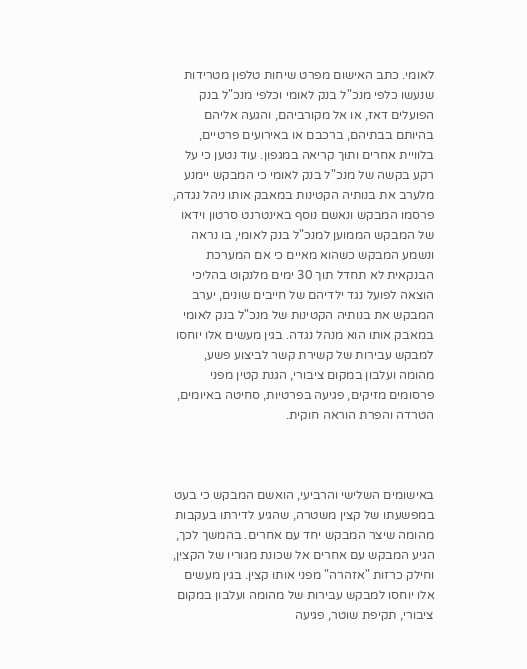לאומי. כתב האישום מפרט שיחות טלפון מטרידות שנעשו כלפי מנכ"ל בנק לאומי וכלפי מנכ"ל בנק הפועלים דאז, או אל מקורביהם, והגעה אליהם בהיותם בבתיהם, ברכבם או באירועים פרטיים, בלוויית אחרים ותוך קריאה במגפון. עוד נטען כי על רקע בקשה של מנכ"ל בנק לאומי כי המבקש יימנע מלערב את בנותיה הקטינות במאבק אותו ניהל נגדה, פרסמו המבקש ונאשם נוסף באינטרנט סרטון וידאו של המבקש הממוען למנכ"ל בנק לאומי, בו נראה ונשמע המבקש כשהוא מאיים כי אם המערכת הבנקאית לא תחדל תוך 30 ימים מלנקוט בהליכי הוצאה לפועל נגד ילדיהם של חייבים שונים, יערב המבקש את בנותיה הקטינות של מנכ"ל בנק לאומי במאבק אותו הוא מנהל נגדה. בגין מעשים אלו יוחסו למבקש עבירות של קשירת קשר לביצוע פשע, מהומה ועלבון במקום ציבורי, הגנת קטין מפני פרסומים מזיקים, פגיעה בפרטיות, סחיטה באיומים, הטרדה והפרת הוראה חוקית.



באישומים השלישי והרביעי, הואשם המבקש כי בעט במפשעתו של קצין משטרה, שהגיע לדירתו בעקבות מהומה שיצר המבקש יחד עם אחרים. בהמשך לכך, הגיע המבקש עם אחרים אל שכונת מגוריו של הקצין, וחילק כרזות "אזהרה" מפני אותו קצין. בגין מעשים אלו יוחסו למבקש עבירות של מהומה ועלבון במקום ציבורי, תקיפת שוטר, פגיעה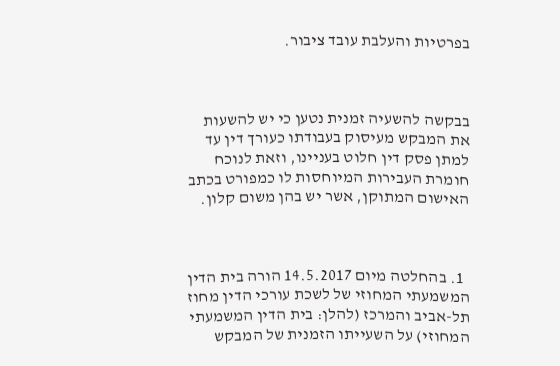בפרטיות והעלבת עובד ציבור.



בבקשה להשעיה זמנית נטען כי יש להשעות את המבקש מעיסוק בעבודתו כעורך דין עד למתן פסק דין חלוט בעניינו, וזאת לנוכח חומרת העבירות המיוחסות לו כמפורט בכתב האישום המתוקן, אשר יש בהן משום קלון.



  1. בהחלטה מיום 14.5.2017 הורה בית הדין המשמעתי המחוזי של לשכת עורכי הדין מחוז תל-אביב והמרכז (להלן: בית הדין המשמעתי המחוזי) על השעייתו הזמנית של המבקש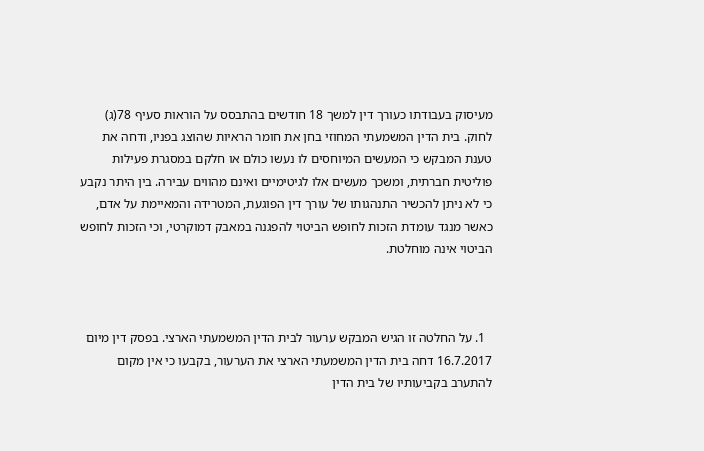מעיסוק בעבודתו כעורך דין למשך 18 חודשים בהתבסס על הוראות סעיף 78(ג) לחוק. בית הדין המשמעתי המחוזי בחן את חומר הראיות שהוצג בפניו, ודחה את טענת המבקש כי המעשים המיוחסים לו נעשו כולם או חלקם במסגרת פעילות פוליטית חברתית, ומשכך מעשים אלו לגיטימיים ואינם מהווים עבירה. בין היתר נקבע כי לא ניתן להכשיר התנהגותו של עורך דין הפוגעת, המטרידה והמאיימת על אדם, כאשר מנגד עומדת הזכות לחופש הביטוי להפגנה במאבק דמוקרטי, וכי הזכות לחופש הביטוי אינה מוחלטת.



  1. על החלטה זו הגיש המבקש ערעור לבית הדין המשמעתי הארצי. בפסק דין מיום 16.7.2017 דחה בית הדין המשמעתי הארצי את הערעור, בקבעו כי אין מקום להתערב בקביעותיו של בית הדין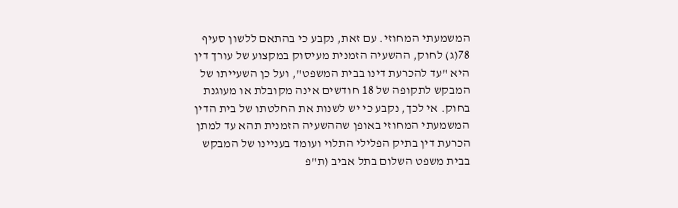המשמעתי המחוזי. עם זאת, נקבע כי בהתאם ללשון סעיף 78(ג) לחוק, ההשעיה הזמנית מעיסוק במקצוע של עורך דין היא "עד להכרעת דינו בבית המשפט", ועל כן השעייתו של המבקש לתקופה של 18 חודשים אינה מקובלת או מעוגנת בחוק. אי לכך, נקבע כי יש לשנות את החלטתו של בית הדין המשמעתי המחוזי באופן שההשעיה הזמנית תהא עד למתן הכרעת דין בתיק הפלילי התלוי ועומד בעניינו של המבקש בבית משפט השלום בתל אביב (ת"פ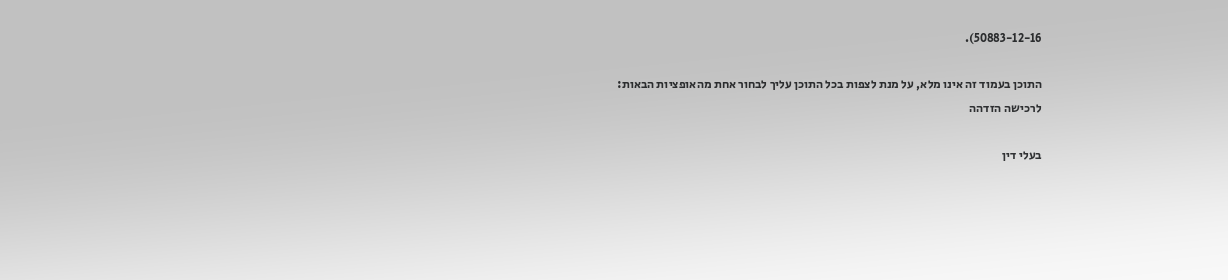50883-12-16).

התוכן בעמוד זה אינו מלא, על מנת לצפות בכל התוכן עליך לבחור אחת מהאופציות הבאות:
לרכישה הזדהה

בעלי דין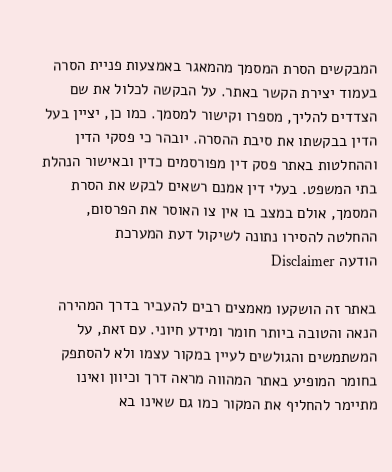המבקשים הסרת המסמך מהמאגר באמצעות פניית הסרה בעמוד יצירת הקשר באתר. על הבקשה לכלול את שם הצדדים להליך, מספרו וקישור למסמך. כמו כן, יציין בעל הדין בבקשתו את סיבת ההסרה. יובהר כי פסקי הדין וההחלטות באתר פסק דין מפורסמים כדין ובאישור הנהלת בתי המשפט. בעלי דין אמנם רשאים לבקש את הסרת המסמך, אולם במצב בו אין צו האוסר את הפרסום, ההחלטה להסירו נתונה לשיקול דעת המערכת
הודעה Disclaimer

באתר זה הושקעו מאמצים רבים להעביר בדרך המהירה הנאה והטובה ביותר חומר ומידע חיוני. עם זאת, על המשתמשים והגולשים לעיין במקור עצמו ולא להסתפק בחומר המופיע באתר המהווה מראה דרך וכיוון ואינו מתיימר להחליף את המקור כמו גם שאינו בא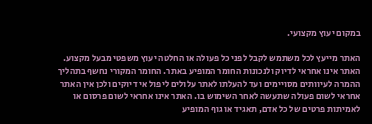במקום יעוץ מקצועי.

האתר מייעץ לכל משתמש לקבל לפני כל פעולה או החלטה יעוץ משפטי מבעל מקצוע. האתר אינו אחראי לדיוק ולנכונות החומר המופיע באתר. החומר המקורי נחשף בתהליך ההמרה לעיוותים מסויימים ועד להעלתו לאתר עלולים ליפול אי דיוקים ולכן אין האתר אחראי לשום פעולה שתעשה לאחר השימוש בו. האתר אינו אחראי לשום פרסום או לאמיתות פרטים של כל אדם, תאגיד או גוף המופיע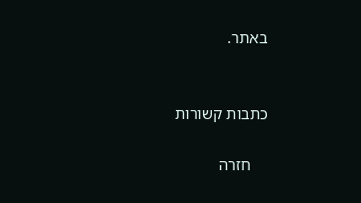באתר.


כתבות קשורות

    חזרה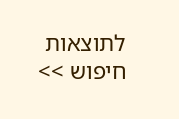לתוצאות חיפוש >>